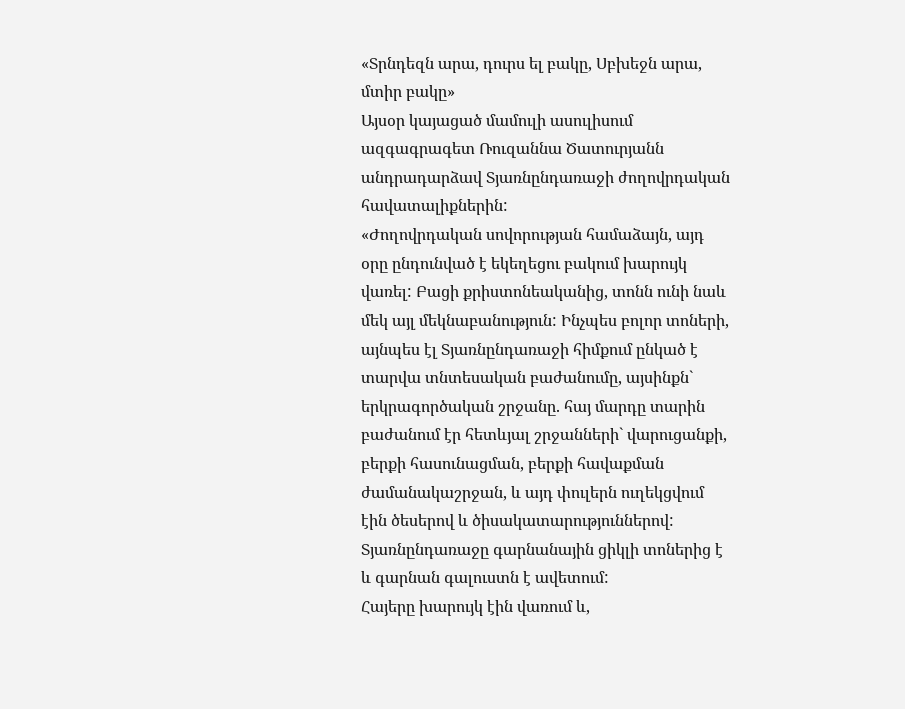«Տրնդեզն արա, դուրս ել բակը, Սբխեջն արա, մտիր բակը»
Այսօր կայացած մամուլի ասուլիսում ազգագրագետ Ռուզաննա Ծատուրյանն անդրադարձավ Տյառնընդառաջի ժողովրդական հավատալիքներին:
«Ժողովրդական սովորության համաձայն, այդ օրը ընդունված է եկեղեցու բակում խարույկ վառել: Բացի քրիստոնեականից, տոնն ունի նաև մեկ այլ մեկնաբանություն: Ինչպես բոլոր տոների, այնպես էլ Տյառնընդառաջի հիմքում ընկած է տարվա տնտեսական բաժանումը, այսինքն` երկրագործական շրջանը. հայ մարդը տարին բաժանում էր հետևյալ շրջանների` վարուցանքի, բերքի հասունացման, բերքի հավաքման ժամանակաշրջան, և այդ փուլերն ուղեկցվում էին ծեսերով և ծիսակատարություններով: Տյառնընդառաջը գարնանային ցիկլի տոներից է և գարնան գալուստն է ավետում:
Հայերը խարույկ էին վառում և,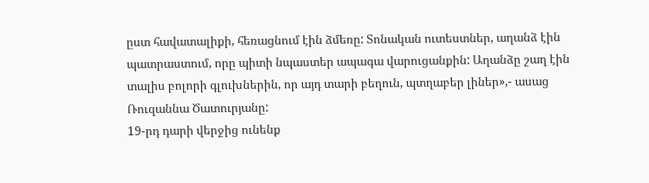ըստ հավատալիքի, հեռացնում էին ձմեռը: Տոնական ուտեստներ, աղանձ էին պատրաստում, որը պիտի նպաստեր ապագա վարուցանքին: Աղանձը շաղ էին տալիս բոլորի գլուխներին, որ այդ տարի բեղուն, պտղաբեր լիներ»,- ասաց Ռուզաննա Ծատուրյանը:
19-րդ դարի վերջից ունենք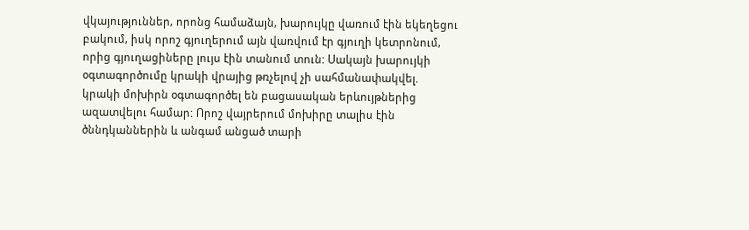վկայություններ, որոնց համաձայն, խարույկը վառում էին եկեղեցու բակում, իսկ որոշ գյուղերում այն վառվում էր գյուղի կետրոնում, որից գյուղացիները լույս էին տանում տուն: Սակայն խարույկի օգտագործումը կրակի վրայից թռչելով չի սահմանափակվել. կրակի մոխիրն օգտագործել են բացասական երևույթներից ազատվելու համար: Որոշ վայրերում մոխիրը տալիս էին ծննդկաններին և անգամ անցած տարի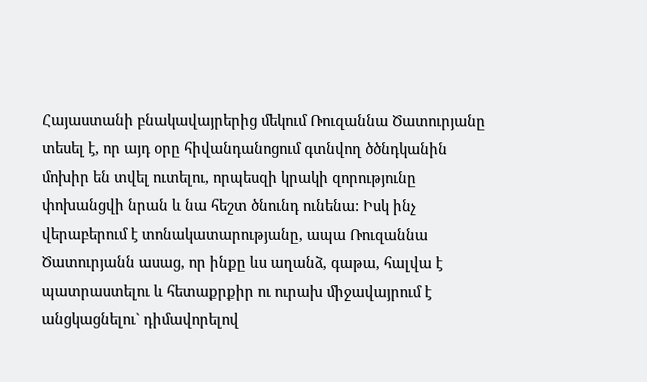Հայաստանի բնակավայրերից մեկում Ռուզաննա Ծատուրյանը տեսել է, որ այդ օրը հիվանդանոցում գտնվող ծծնդկանին մոխիր են տվել ուտելու, որպեսզի կրակի զորությունը փոխանցվի նրան և նա հեշտ ծնունդ ունենա: Իսկ ինչ վերաբերում է տոնակատարությանը, ապա Ռուզաննա Ծատուրյանն ասաց, որ ինքը ևս աղանձ, գաթա, հալվա է պատրաստելու և հետաքրքիր ու ուրախ միջավայրում է անցկացնելու` դիմավորելով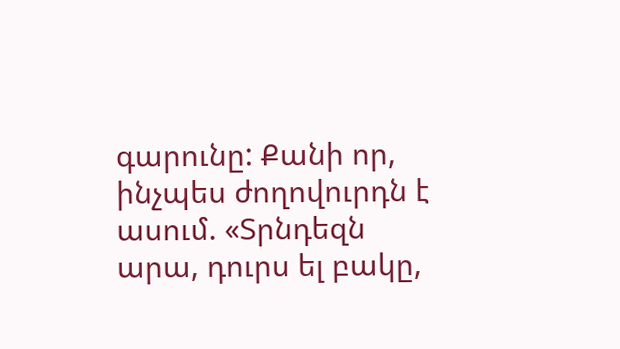գարունը: Քանի որ, ինչպես ժողովուրդն է ասում. «Տրնդեզն արա, դուրս ել բակը,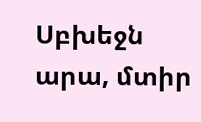Սբխեջն արա, մտիր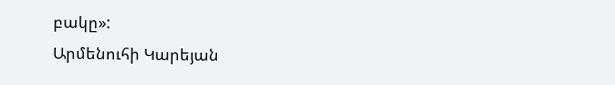բակը»:
Արմենուհի Կարեյան